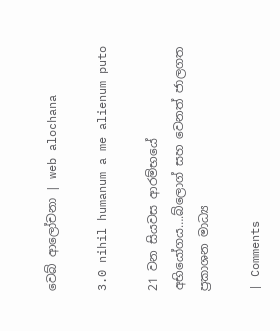වෙබ් ආලෝචනා | web alochana

3.0 nihil humanum a me alienum puto

21 වන සියවස ආරම්භයේ අභියෝගය….බ්ලොග් සහ වෙනත් ජාලගත ප්‍රකාශන මාධ්‍ය

| Comments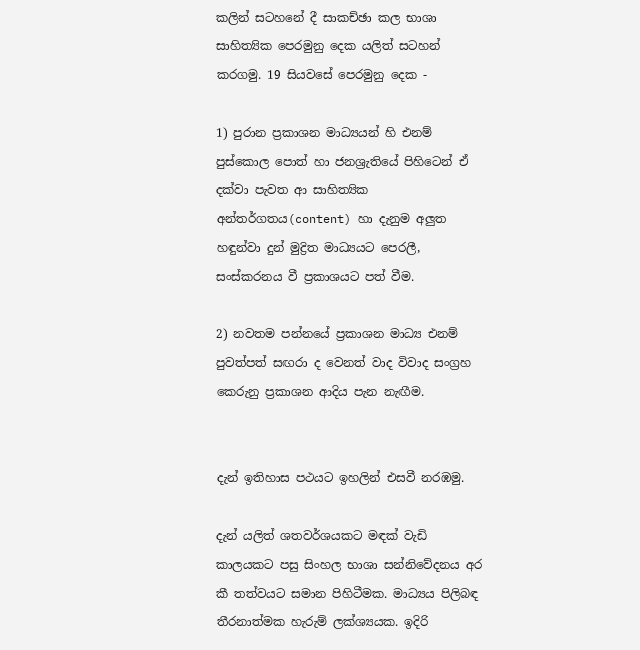කලින් සටහනේ දී සාකච්ඡා කල භාශා සාහිත්‍යික පෙරමුනු දෙක යලිත් සටහන් කරගමු. 19 සියවසේ පෙරමුනු දෙක -

1) පුරාන ප්‍රකාශන මාධ්‍යයන් හි එනම් පුස්කොල පොත් හා ජනශ්‍රැතියේ පිහිටෙන් ඒ දක්වා පැවත ආ සාහිත්‍යික අන්තර්ගතය(content) හා දැනුම අලුත හඳුන්වා දුන් මුද්‍රිත මාධ්‍යයට පෙරලී, සංස්කරනය වී ප්‍රකාශයට පත් වීම.

2) නවතම පන්නයේ ප්‍රකාශන මාධ්‍ය එනම් පුවත්පත් සඟරා ද වෙනත් වාද විවාද සංග්‍රහ කෙරුනු ප්‍රකාශන ආදිය පැන නැඟීම.


දැන් ඉතිහාස පථයට ඉහලින් එසවී නරඹමු.

දැන් යලිත් ශතවර්ශයකට මඳක් වැඩි කාලයකට පසු සිංහල භාශා සන්නිවේදනය අර කී තත්වයට සමාන පිහිටීමක. මාධ්‍යය පිලිබඳ තීරනාත්මක හැරුම් ලක්ශ්‍යයක. ඉදිරි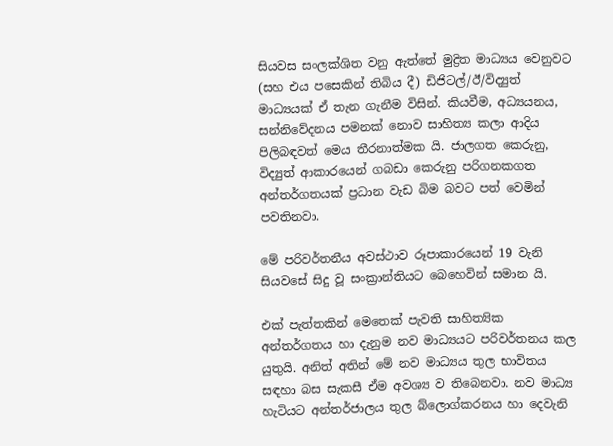සියවස සංලක්ශිත වනු ඇත්තේ මුද්‍රිත මාධ්‍යය වෙනුවට (සහ එය පසෙකින් තිබිය දී) ඩිජිටල්/ඊ/විද්‍යුත් මාධ්‍යයක් ඒ තැන ගැනීම විසින්. කියවීම, අධ්‍යයනය, සන්නිවේදනය පමනක් නොව සාහිත්‍ය කලා ආදිය පිලිබඳවත් මෙය තීරනාත්මක යි. ජාලගත කෙරුනු, විද්‍යුත් ආකාරයෙන් ගබඩා කෙරුනු පරිගනකගත අන්තර්ගතයක් ප්‍රධාන වැඩ බිම බවට පත් වෙමින් පවතිනවා.

මේ පරිවර්තනීය අවස්ථාව රූපාකාරයෙන් 19 වැනි සියවසේ සිදු වූ සංක්‍රාන්තියට බෙහෙවින් සමාන යි.

එක් පැත්තකින් මෙතෙක් පැවති සාහිත්‍යික අන්තර්ගතය හා දැනුම නව මාධ්‍යයට පරිවර්තනය කල යුතුයි. අනිත් අතින් මේ නව මාධ්‍යය තුල භාවිතය සඳහා බස සැකසී ඒම අවශ්‍ය ව තිබෙනවා. නව මාධ්‍ය හැටියට අන්තර්ජාලය තුල බ්ලොග්කරනය හා දෙවැනි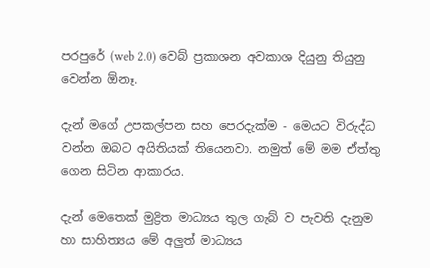පරපුරේ (web 2.0) වෙබ් ප්‍රකාශන අවකාශ දියුනු තියුනු වෙන්න ඕනෑ.

දැන් මගේ උපකල්පන සහ පෙරදැක්ම - මෙයට විරුද්ධ වන්න ඔබට අයිතියක් තියෙනවා. නමුත් මේ මම ඒත්තු ගෙන සිටින ආකාරය.

දැන් මෙතෙක් මුද්‍රිත මාධ්‍යය තුල ගැබ් ව පැවති දැනුම හා සාහිත්‍යය මේ අලුත් මාධ්‍යය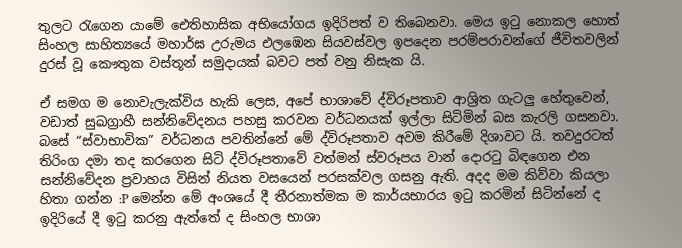තුලට රැගෙන යාමේ ඓතිහාසික අභියෝගය ඉදිරිපත් ව තිබෙනවා. මෙය ඉටු නොකල හොත් සිංහල සාහිත්‍යයේ මහාර්ඝ උරුමය එලඹෙන සියවස්වල ඉපදෙන පරම්පරාවන්ගේ ජීවිතවලින් දුරස් වූ කෞතුක වස්තූන් සමුදායක් බවට පත් වනු නිසැක යි.

ඒ සමග ම නොවැලැක්විය හැකි ලෙස, අපේ භාශාවේ ද්විරූපතාව ආශ්‍රිත ගැටලු හේතුවෙන්, වඩාත් සුඛග්‍රාහී සන්නිවේදනය පහසු කරවන වර්ධනයක් ඉල්ලා සිටිමින් බස කැරලි ගසනවා. බසේ “ස්වාභාවික” වර්ධනය පවතින්නේ මේ ද්විරූපතාව අවම කිරීමේ දිශාවට යි. තවදුරටත් තිරිංග දමා තද කරගෙන සිටි ද්විරූපතාවේ වත්මන් ස්වරූපය වාන් දොරටු බිඳගෙන එන සන්නිවේදන ප්‍රවාහය විසින් නියත වසයෙන් පරසක්වල ගසනු ඇති. අදද මම කිව්වා කියලා හිතා ගන්න :P මෙන්න මේ අංශයේ දී තීරනාත්මක ම කාර්යභාරය ඉටු කරමින් සිටින්නේ ද ඉදිරියේ දී ඉටු කරනු ඇත්තේ ද සිංහල භාශා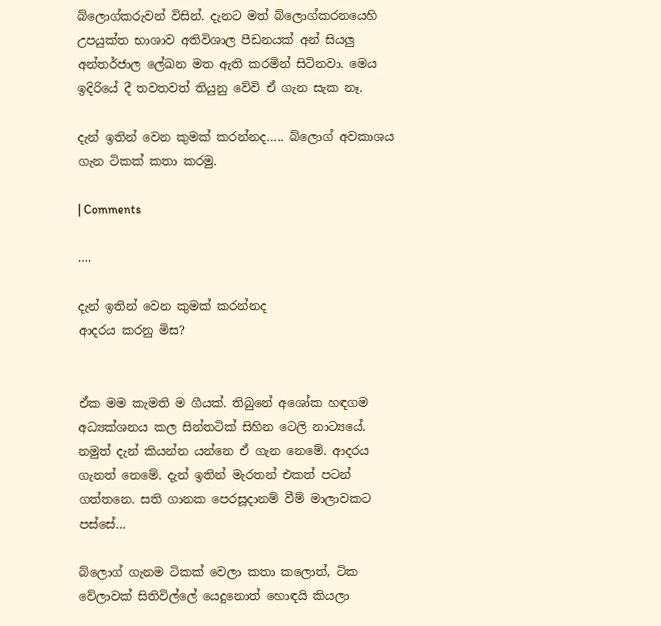බ්ලොග්කරුවන් විසින්. දැනට මත් බ්ලොග්කරනයෙහි උපයුක්ත භාශාව අතිවිශාල පීඩනයක් අන් සියලු අන්තර්ජාල ලේඛන මත ඇති කරමින් සිටිනවා. මෙය ඉදිරියේ දී තවතවත් තියුනු වේවි ඒ ගැන සැක නෑ.

දැන් ඉතින් වෙන කුමක් කරන්නද….. බ්ලොග් අවකාශය ගැන ටිකක් කතා කරමු.

| Comments

….

දැන් ඉතින් වෙන කුමක් කරන්නද
ආදරය කරනු මිස?


ඒක මම කැමති ම ගීයක්. තිබුනේ අශෝක හඳගම අධ්‍යක්ශනය කල සින්තටික් සිහින ටෙලි නාට්‍යයේ. නමුත් දැන් කියන්න යන්නෙ ඒ ගැන නෙමේ. ආදරය ගැනත් නෙමේ. දැන් ඉතින් මැරතන් එකත් පටන් ගත්තනෙ. සති ගානක පෙරසූදානම් වීම් මාලාවකට පස්සේ…

බ්ලොග් ගැනම ටිකක් වෙලා කතා කලොත්, ටික වේලාවක් සිතිවිල්ලේ යෙදුනොත් හොඳයි කියලා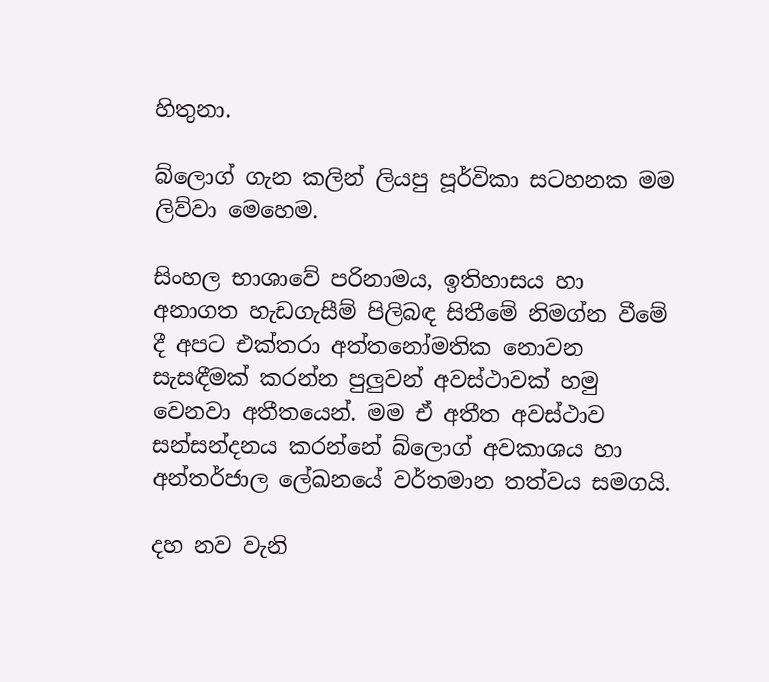හිතුනා.

බ්ලොග් ගැන කලින් ලියපු පූර්විකා සටහනක මම ලිව්වා මෙහෙම.

සිංහල භාශාවේ පරිනාමය, ඉතිහාසය හා අනාගත හැඩගැසීම් පිලිබඳ සිතීමේ නිමග්න වීමේ දී අපට එක්තරා අත්තනෝමතික නොවන සැසඳීමක් කරන්න පුලුවන් අවස්ථාවක් හමු වෙනවා අතීතයෙන්. මම ඒ අතීත අවස්ථාව සන්සන්දනය කරන්නේ බ්ලොග් අවකාශය හා අන්තර්ජාල ලේඛනයේ වර්තමාන තත්වය සමගයි.

දහ නව වැනි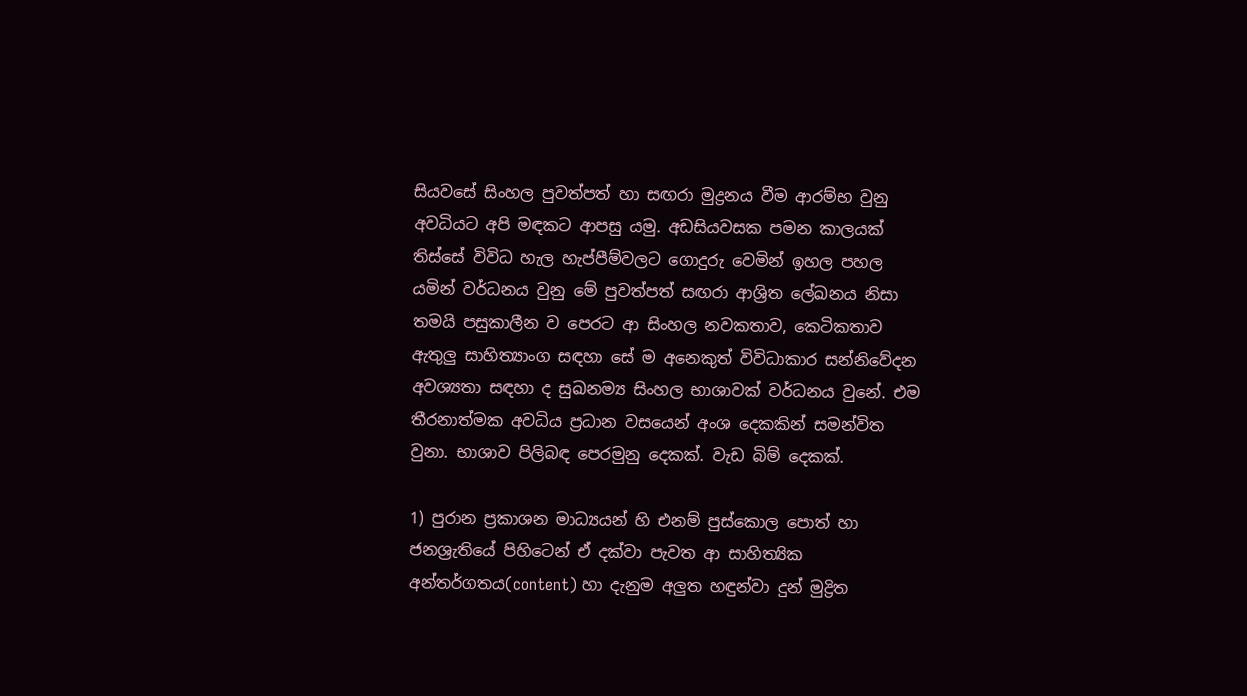සියවසේ සිංහල පුවත්පත් හා සඟරා මුද්‍රනය වීම ආරම්භ වුනු අවධියට අපි මඳකට ආපසු යමු. අඩසියවසක පමන කාලයක් තිස්සේ විවිධ හැල හැප්පීම්වලට ගොදුරු වෙමින් ඉහල පහල යමින් වර්ධනය වුනු මේ පුවත්පත් සඟරා ආශ්‍රිත ලේඛනය නිසා තමයි පසුකාලීන ව පෙරට ආ සිංහල නවකතාව, කෙටිකතාව ඇතුලු සාහිත්‍යාංග සඳහා සේ ම අනෙකුත් විවිධාකාර සන්නිවේදන අවශ්‍යතා සඳහා ද සුඛනම්‍ය සිංහල භාශාවක් වර්ධනය වුනේ. එම තීරනාත්මක අවධිය ප්‍රධාන වසයෙන් අංශ දෙකකින් සමන්විත වුනා. භාශාව පිලිබඳ පෙරමුනු දෙකක්. වැඩ බිම් දෙකක්.

1) පුරාන ප්‍රකාශන මාධ්‍යයන් හි එනම් පුස්කොල පොත් හා ජනශ්‍රැතියේ පිහිටෙන් ඒ දක්වා පැවත ආ සාහිත්‍යික අන්තර්ගතය(content) හා දැනුම අලුත හඳුන්වා දුන් මුද්‍රිත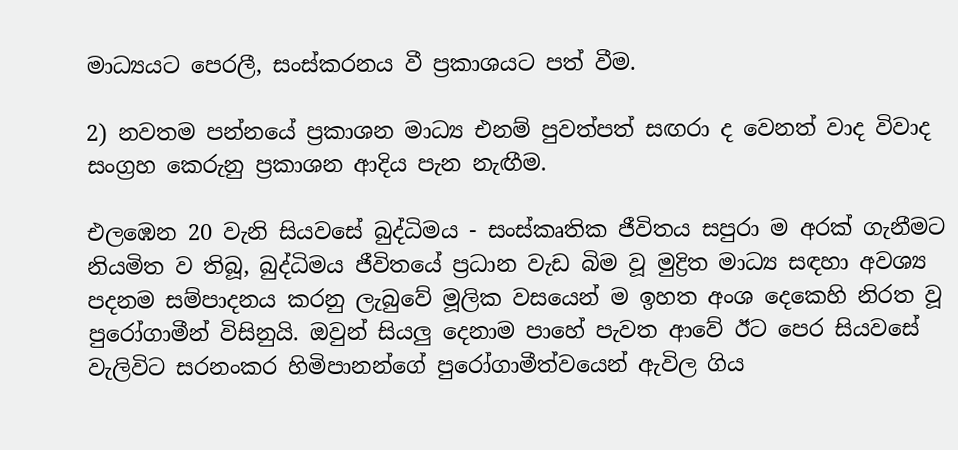මාධ්‍යයට පෙරලී, සංස්කරනය වී ප්‍රකාශයට පත් වීම.

2) නවතම පන්නයේ ප්‍රකාශන මාධ්‍ය එනම් පුවත්පත් සඟරා ද වෙනත් වාද විවාද සංග්‍රහ කෙරුනු ප්‍රකාශන ආදිය පැන නැඟීම.

එලඹෙන 20 වැනි සියවසේ බුද්ධිමය - සංස්කෘතික ජීවිතය සපුරා ම අරක් ගැනීමට නියමිත ව තිබූ, බුද්ධිමය ජීවිතයේ ප්‍රධාන වැඩ බිම වූ මුද්‍රිත මාධ්‍ය සඳහා අවශ්‍ය පදනම සම්පාදනය කරනු ලැබුවේ මූලික වසයෙන් ම ඉහත අංශ දෙකෙහි නිරත වූ පුරෝගාමීන් විසිනුයි. ඔවුන් සියලු දෙනාම පාහේ පැවත ආවේ ඊට පෙර සියවසේ වැලිවිට සරනංකර හිමිපානන්ගේ පුරෝගාමීත්වයෙන් ඇවිල ගිය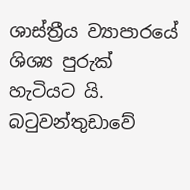ශාස්ත්‍රීය ව්‍යාපාරයේ ශිශ්‍ය පුරුක් හැටියට යි. බටුවන්තුඩාවේ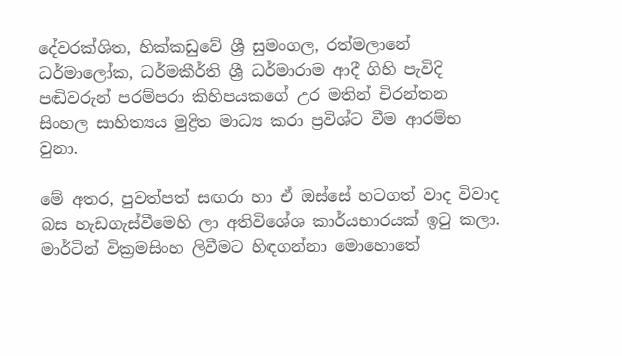දේවරක්ශිත, හික්කඩුවේ ශ්‍රී සුමංගල, රත්මලානේ ධර්මාලෝක, ධර්මකීර්ති ශ්‍රී ධර්මාරාම ආදී ගිහි පැවිදි පඬිවරුන් පරම්පරා කිහිපයකගේ උර මතින් චිරන්තන සිංහල සාහිත්‍යය මුද්‍රිත මාධ්‍ය කරා ප්‍රවිශ්ට වීම ආරම්භ වුනා.

මේ අතර, පුවත්පත් සඟරා හා ඒ ඔස්සේ හටගත් වාද විවාද බස හැඩගැස්වීමෙහි ලා අතිවිශේශ කාර්යභාරයක් ඉටු කලා. මාර්ටින් වික්‍රමසිංහ ලිවීමට හිඳගන්නා මොහොතේ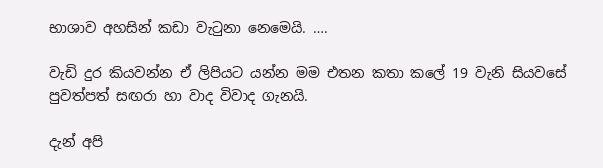භාශාව අහසින් කඩා වැටුනා නෙමෙයි. ….

වැඩි දුර කියවන්න ඒ ලිපියට යන්න මම එතන කතා කලේ 19 වැනි සියවසේ පුවත්පත් සඟරා හා වාද විවාද ගැනයි.

දැන් අපි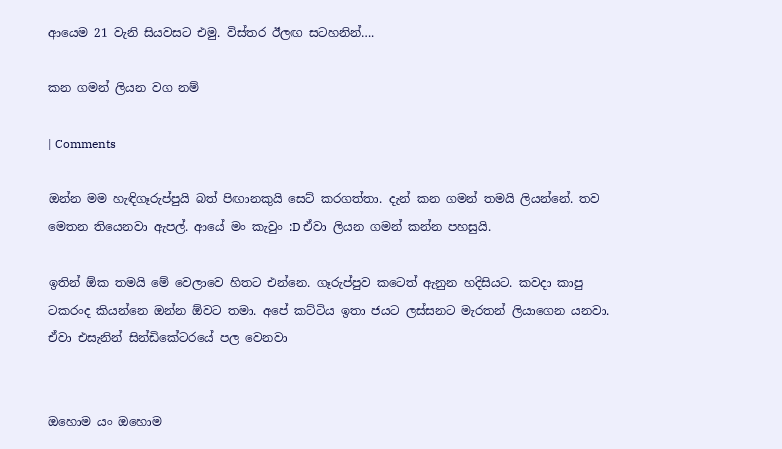ආයෙම 21 වැනි සියවසට එමු. විස්තර ඊලඟ සටහනින්….

කන ගමන් ලියන වග නම්

| Comments

ඔන්න මම හැඳිගෑරුප්පුයි බත් පිඟානකුයි සෙට් කරගත්තා. දැන් කන ගමන් තමයි ලියන්නේ. තව මෙතන තියෙනවා ඇපල්. ආයේ මං කැවුං :D ඒවා ලියන ගමන් කන්න පහසුයි.

ඉතින් ඕක තමයි මේ වෙලාවෙ හිතට එන්නෙ. ගෑරුප්පුව කටෙත් ඇනුන හදිසියට. කවදා කාපු ටකරංද කියන්නෙ ඔන්න ඕවට තමා. අපේ කට්ටිය ඉතා ජයට ලස්සනට මැරතන් ලියාගෙන යනවා. ඒවා එසැනින් සින්ඩිකේටරයේ පල වෙනවා


ඔහොම යං ඔහොම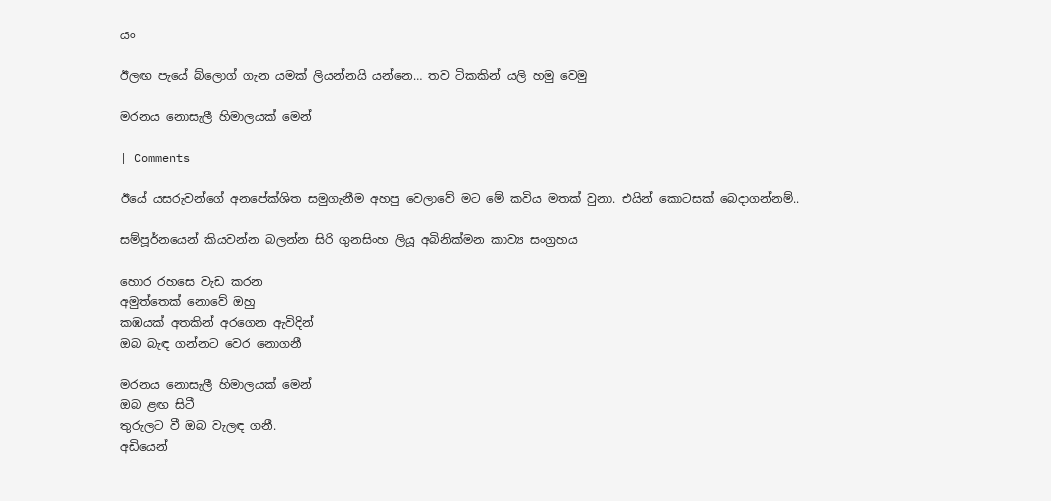යං

ඊලඟ පැයේ බ්ලොග් ගැන යමක් ලියන්නයි යන්නෙ… තව ටිකකින් යලි හමු වෙමු

මරනය නොසැලී හිමාලයක් මෙන්

| Comments

ඊයේ යසරුවන්ගේ අනපේක්ශිත සමුගැනීම අහපු වෙලාවේ මට මේ කවිය මතක් වුනා. එයින් කොටසක් බෙදාගන්නම්..

සම්පූර්නයෙන් කියවන්න බලන්න සිරි ගුනසිංහ ලියූ අබිනික්මන කාව්‍ය සංග්‍රහය

හොර රහසෙ වැඩ කරන
අමුත්තෙක් නොවේ ඔහු
කඹයක් අතකින් අරගෙන ඇවිදින්
ඔබ බැඳ ගන්නට වෙර නොගනී

මරනය නොසැලී හිමාලයක් මෙන්
ඔබ ළඟ සිටී
තුරුලට වී ඔබ වැලඳ ගනී.
අඩියෙන්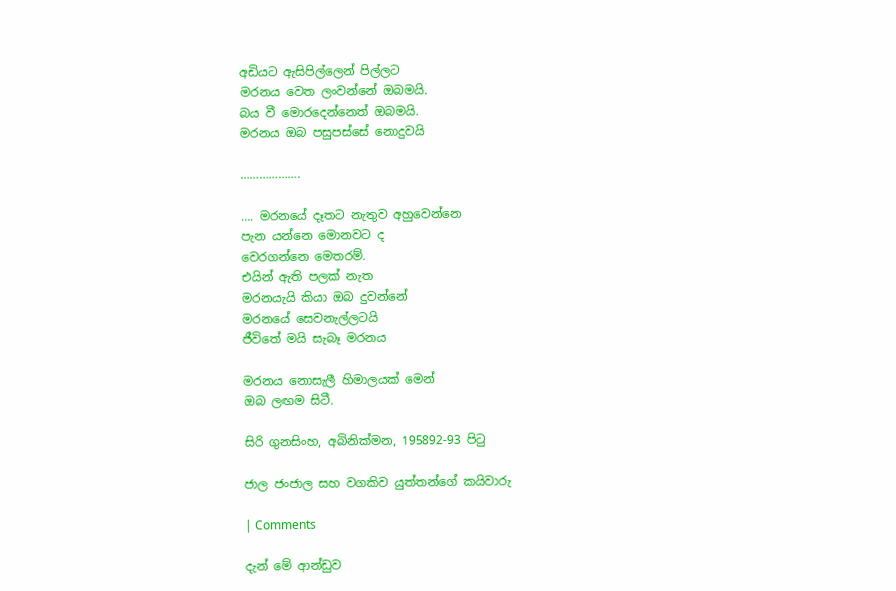අඩියට ඇසිපිල්ලෙන් පිල්ලට
මරනය වෙත ලංවන්නේ ඔබමයි.
බය වී මොරදෙන්නෙත් ඔබමයි.
මරනය ඔබ පසුපස්සේ නොදුවයි

……………….

…. මරනයේ දෑතට නැතුව අහුවෙන්නෙ
පැන යන්නෙ මොනවට ද
වෙරගන්නෙ මෙතරම්.
එයින් ඇති පලක් නැත
මරනයැයි කියා ඔබ දුවන්නේ
මරනයේ සෙවනැල්ලටයි
ජීවිතේ මයි සැබෑ මරනය

මරනය නොසැලී හිමාලයක් මෙන්
ඔබ ලඟම සිටී.

සිරි ගුනසිංහ, අබිනික්මන, 195892-93 පිටු

ජාල ජංජාල සහ වගකිව යුත්තන්ගේ කයිවාරු

| Comments

දැන් මේ ආන්ඩුව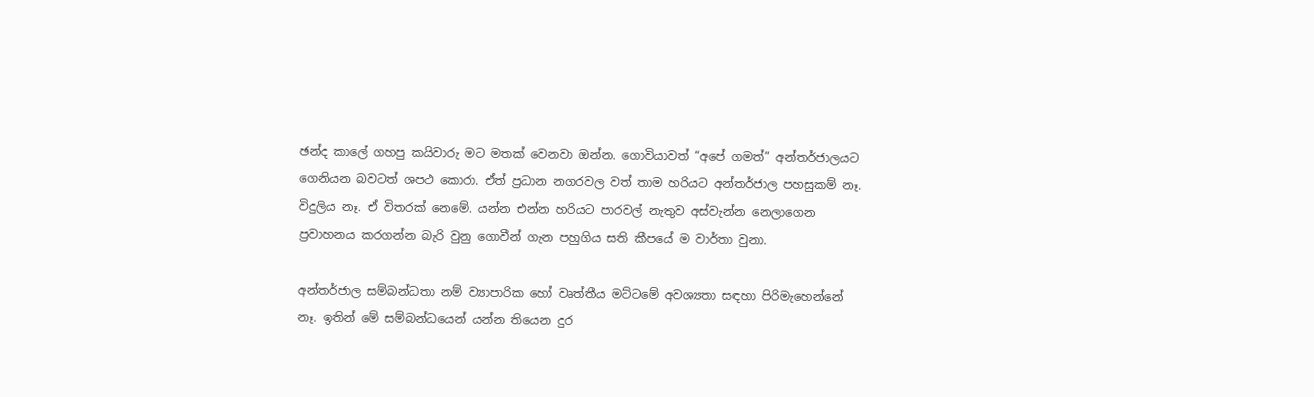ඡන්ද කාලේ ගහපු කයිවාරු මට මතක් වෙනවා ඔන්න. ගොවියාවත් “අපේ ගමත්” අන්තර්ජාලයට ගෙනියන බවටත් ශපථ කොරා. ඒත් ප්‍රධාන නගරවල වත් තාම හරියට අන්තර්ජාල පහසුකම් නෑ. විදුලිය නෑ. ඒ විතරක් නෙමේ. යන්න එන්න හරියට පාරවල් නැතුව අස්වැන්න නෙලාගෙන ප්‍රවාහනය කරගන්න බැරි වුනු ගොවීන් ගැන පහුගිය සති කීපයේ ම වාර්තා වුනා.

අන්තර්ජාල සම්බන්ධතා නම් ව්‍යාපාරික හෝ වෘත්තීය මට්ටමේ අවශ්‍යතා සඳහා පිරිමැහෙන්නේ නෑ. ඉතින් මේ සම්බන්ධයෙන් යන්න තියෙන දුර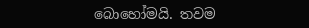බොහෝමයි. තවම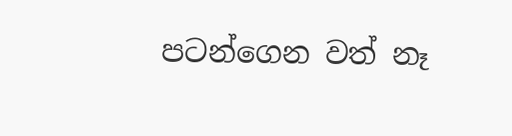පටන්ගෙන වත් නෑ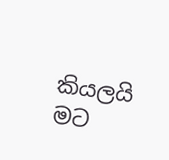කියලයි මට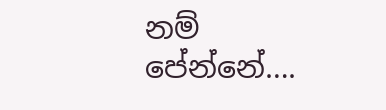නම් පේන්නේ….